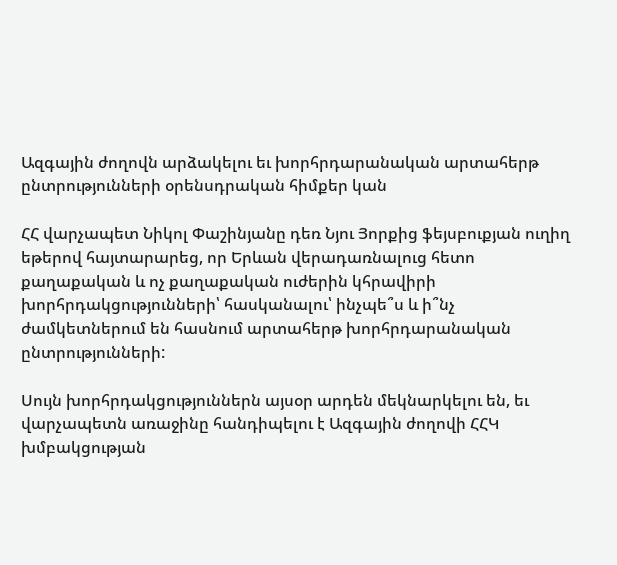Ազգային ժողովն արձակելու եւ խորհրդարանական արտահերթ ընտրությունների օրենսդրական հիմքեր կան

ՀՀ վարչապետ Նիկոլ Փաշինյանը դեռ Նյու Յորքից ֆեյսբուքյան ուղիղ եթերով հայտարարեց, որ Երևան վերադառնալուց հետո քաղաքական և ոչ քաղաքական ուժերին կհրավիրի խորհրդակցությունների՝ հասկանալու՝ ինչպե՞ս և ի՞նչ ժամկետներում են հասնում արտահերթ խորհրդարանական ընտրությունների:

Սույն խորհրդակցություններն այսօր արդեն մեկնարկելու են, եւ վարչապետն առաջինը հանդիպելու է Ազգային ժողովի ՀՀԿ խմբակցության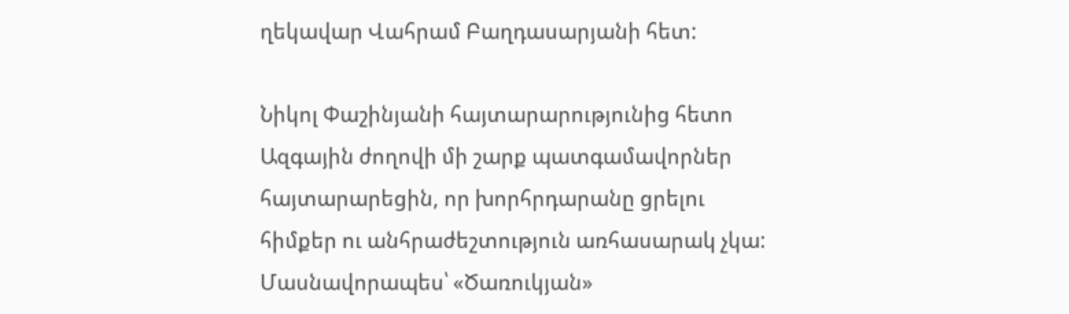ղեկավար Վահրամ Բաղդասարյանի հետ:

Նիկոլ Փաշինյանի հայտարարությունից հետո Ազգային ժողովի մի շարք պատգամավորներ հայտարարեցին, որ խորհրդարանը ցրելու հիմքեր ու անհրաժեշտություն առհասարակ չկա: Մասնավորապես՝ «Ծառուկյան»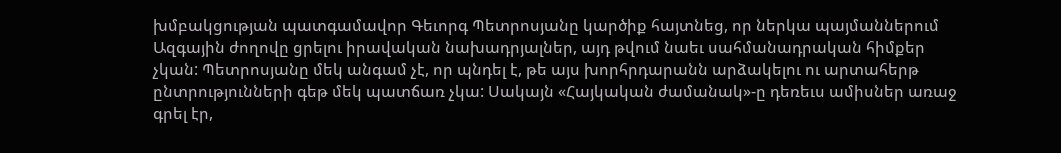խմբակցության պատգամավոր Գեւորգ Պետրոսյանը կարծիք հայտնեց, որ ներկա պայմաններում Ազգային ժողովը ցրելու իրավական նախադրյալներ, այդ թվում նաեւ սահմանադրական հիմքեր չկան: Պետրոսյանը մեկ անգամ չէ, որ պնդել է, թե այս խորհրդարանն արձակելու ու արտահերթ ընտրությունների գեթ մեկ պատճառ չկա: Սակայն «Հայկական ժամանակ»-ը դեռեւս ամիսներ առաջ գրել էր,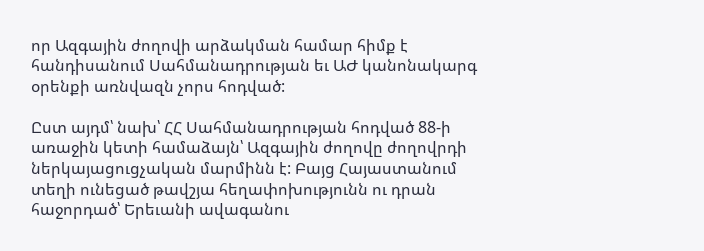որ Ազգային ժողովի արձակման համար հիմք է հանդիսանում Սահմանադրության եւ ԱԺ կանոնակարգ օրենքի առնվազն չորս հոդված:

Ըստ այդմ՝ նախ՝ ՀՀ Սահմանադրության հոդված 88-ի առաջին կետի համաձայն՝ Ազգային ժողովը ժողովրդի ներկայացուցչական մարմինն է: Բայց Հայաստանում տեղի ունեցած թավշյա հեղափոխությունն ու դրան հաջորդած՝ Երեւանի ավագանու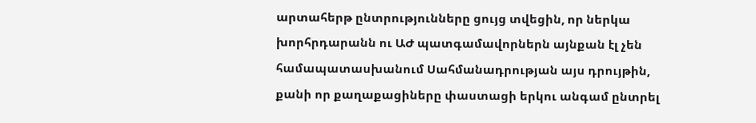արտահերթ ընտրությունները ցույց տվեցին, որ ներկա խորհրդարանն ու ԱԺ պատգամավորներն այնքան էլ չեն համապատասխանում Սահմանադրության այս դրույթին, քանի որ քաղաքացիները փաստացի երկու անգամ ընտրել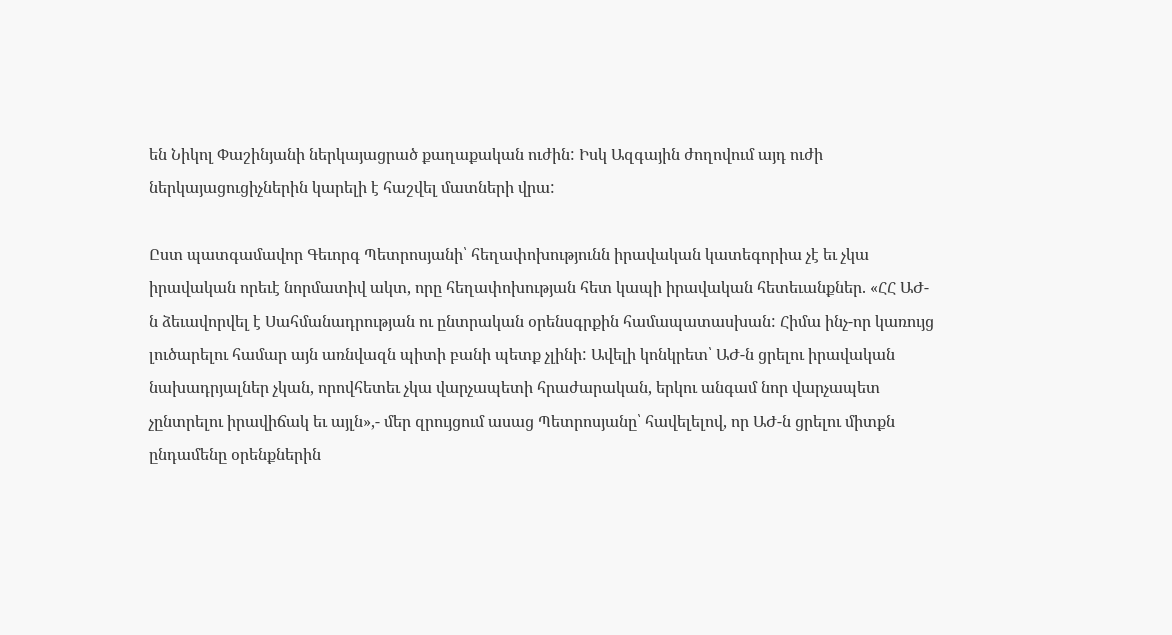են Նիկոլ Փաշինյանի ներկայացրած քաղաքական ուժին: Իսկ Ազգային ժողովում այդ ուժի ներկայացուցիչներին կարելի է հաշվել մատների վրա:

Ըստ պատգամավոր Գեւորգ Պետրոսյանի՝ հեղափոխությունն իրավական կատեգորիա չէ եւ չկա իրավական որեւէ նորմատիվ ակտ, որը հեղափոխության հետ կապի իրավական հետեւանքներ. «ՀՀ ԱԺ-ն ձեւավորվել է Սահմանադրության ու ընտրական օրենսգրքին համապատասխան: Հիմա ինչ-որ կառույց լուծարելու համար այն առնվազն պիտի բանի պետք չլինի: Ավելի կոնկրետ՝ ԱԺ-ն ցրելու իրավական նախադրյալներ չկան, որովհետեւ չկա վարչապետի հրաժարական, երկու անգամ նոր վարչապետ չընտրելու իրավիճակ եւ այլն»,- մեր զրույցում ասաց Պետրոսյանը՝ հավելելով, որ ԱԺ-ն ցրելու միտքն ընդամենը օրենքներին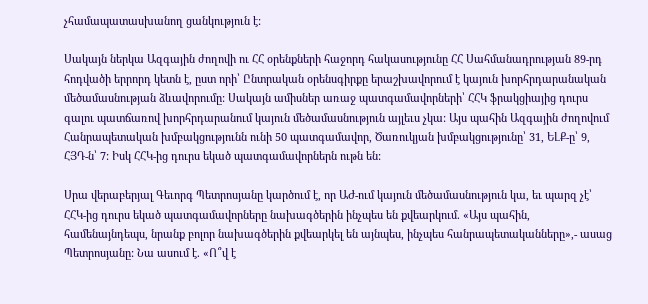չհամապատասխանող ցանկություն է:

Սակայն ներկա Ազգային ժողովի ու ՀՀ օրենքների հաջորդ հակասությունը ՀՀ Սահմանադրության 89-րդ հոդվածի երրորդ կետն է, ըստ որի՝ Ընտրական օրենսգիրքը երաշխավորում է կայուն խորհրդարանական մեծամասնության ձևավորումը: Սակայն ամիսներ առաջ պատգամավորների՝ ՀՀԿ ֆրակցիայից դուրս գալու պատճառով խորհրդարանում կայուն մեծամասնություն այլեւս չկա: Այս պահին Ազգային ժողովում Հանրապետական խմբակցությունն ունի 50 պատգամավոր, Ծառուկյան խմբակցությունը՝ 31, ԵԼՔ-ը՝ 9, ՀՅԴ-ն՝ 7: Իսկ ՀՀԿ-ից դուրս եկած պատգամավորներն ութն են:

Սրա վերաբերյալ Գեւորգ Պետրոսյանը կարծում է, որ ԱԺ-ում կայուն մեծամասնություն կա, եւ պարզ չէ՝ ՀՀԿ-ից դուրս եկած պատգամավորները նախագծերին ինչպես են քվեարկում. «Այս պահին, համենայնդեպս, նրանք բոլոր նախագծերին քվեարկել են այնպես, ինչպես հանրապետականները»,- ասաց Պետրոսյանը: Նա ասում է. «Ո՞վ է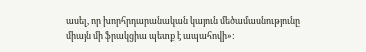ասել, որ խորհրդարանական կայուն մեծամասնությունը միայն մի ֆրակցիա պետք է ապահովի»: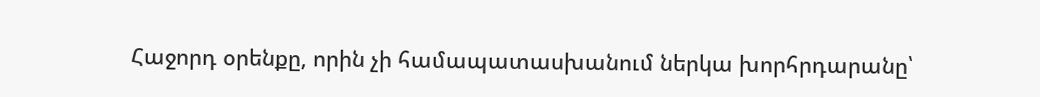Հաջորդ օրենքը, որին չի համապատասխանում ներկա խորհրդարանը՝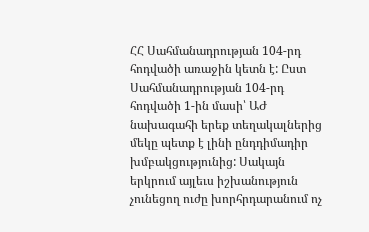ՀՀ Սահմանադրության 104-րդ հոդվածի առաջին կետն է: Ըստ Սահմանադրության 104-րդ հոդվածի 1-ին մասի՝ ԱԺ նախագահի երեք տեղակալներից մեկը պետք է լինի ընդդիմադիր խմբակցությունից: Սակայն երկրում այլեւս իշխանություն չունեցող ուժը խորհրդարանում ոչ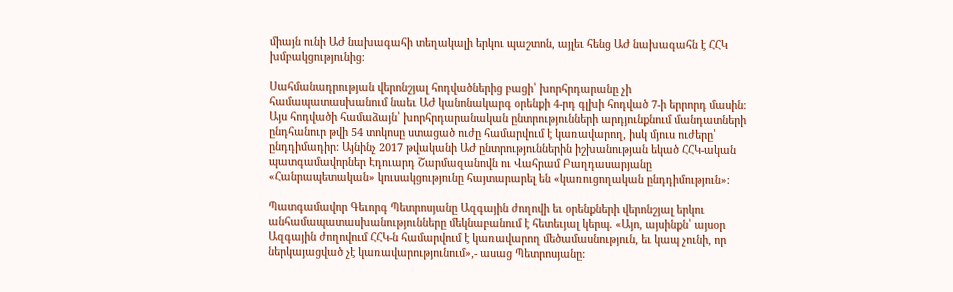միայն ունի ԱԺ նախագահի տեղակալի երկու պաշտոն, այլեւ հենց ԱԺ նախագահն է ՀՀԿ խմբակցությունից:

Սահմանադրության վերոնշյալ հոդվածներից բացի՝ խորհրդարանը չի համապատասխանում նաեւ ԱԺ կանոնակարգ օրենքի 4-րդ գլխի հոդված 7-ի երրորդ մասին: Այս հոդվածի համաձայն՝ խորհրդարանական ընտրությունների արդյունքնում մանդատների ընդհանուր թվի 54 տոկոսը ստացած ուժը համարվում է կառավարող, իսկ մյուս ուժերը՝ ընդդիմադիր: Այնինչ 2017 թվականի ԱԺ ընտրություններին իշխանության եկած ՀՀԿ-ական պատգամավորներ Էդուարդ Շարմազանովն ու Վահրամ Բաղդասարյանը «Հանրապետական» կուսակցությունը հայտարարել են «կառուցողական ընդդիմություն»:

Պատգամավոր Գեւորգ Պետրոսյանը Ազգային ժողովի եւ օրենքների վերոնշյալ երկու անհամապատասխանությունները մեկնաբանում է հետեւյալ կերպ. «Այո, այսինքն՝ այսօր Ազգային ժողովում ՀՀԿ-ն համարվում է կառավարող մեծամասնություն, եւ կապ չունի, որ ներկայացված չէ կառավարությունում»,- ասաց Պետրոսյանը: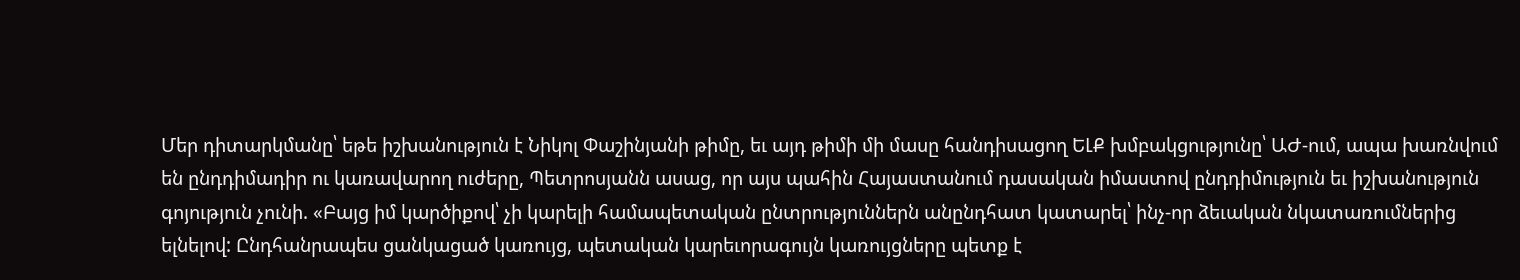Մեր դիտարկմանը՝ եթե իշխանություն է Նիկոլ Փաշինյանի թիմը, եւ այդ թիմի մի մասը հանդիսացող ԵԼՔ խմբակցությունը՝ ԱԺ-ում, ապա խառնվում են ընդդիմադիր ու կառավարող ուժերը, Պետրոսյանն ասաց, որ այս պահին Հայաստանում դասական իմաստով ընդդիմություն եւ իշխանություն գոյություն չունի. «Բայց իմ կարծիքով՝ չի կարելի համապետական ընտրություններն անընդհատ կատարել՝ ինչ-որ ձեւական նկատառումներից ելնելով: Ընդհանրապես ցանկացած կառույց, պետական կարեւորագույն կառույցները պետք է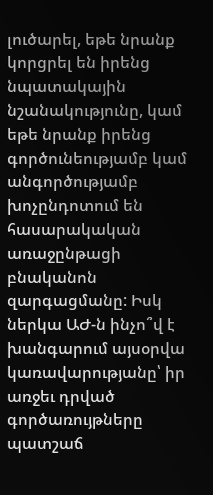լուծարել, եթե նրանք կորցրել են իրենց նպատակային նշանակությունը, կամ եթե նրանք իրենց գործունեությամբ կամ անգործությամբ խոչընդոտում են հասարակական առաջընթացի բնականոն զարգացմանը: Իսկ ներկա ԱԺ-ն ինչո՞վ է խանգարում այսօրվա կառավարությանը՝ իր առջեւ դրված գործառույթները պատշաճ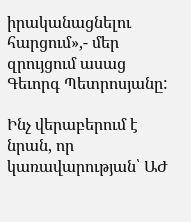իրականացնելու հարցում»,- մեր զրույցում ասաց Գեւորգ Պետրոսյանը:

Ինչ վերաբերում է նրան, որ կառավարության՝ ԱԺ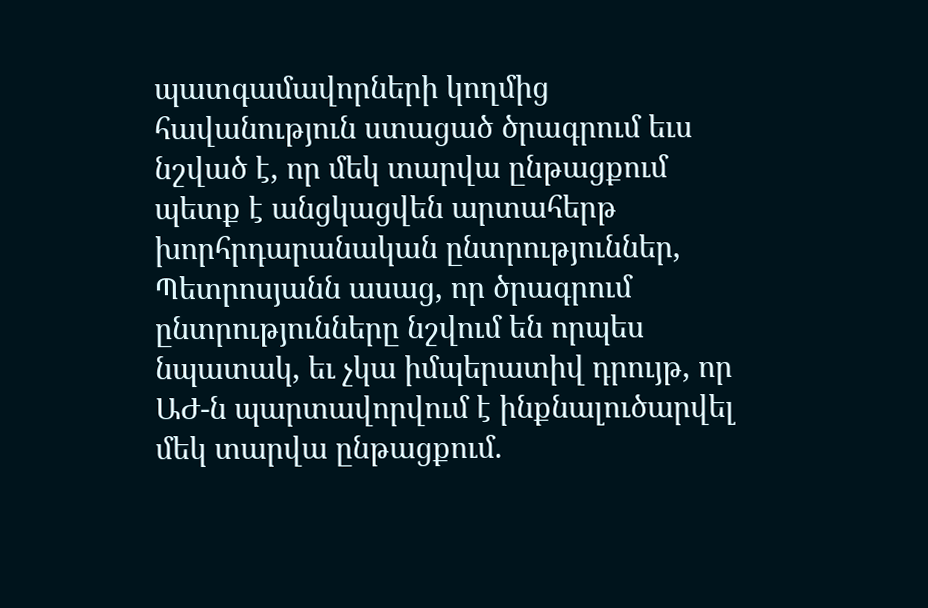պատգամավորների կողմից հավանություն ստացած ծրագրում եւս նշված է, որ մեկ տարվա ընթացքում պետք է անցկացվեն արտահերթ խորհրդարանական ընտրություններ, Պետրոսյանն ասաց, որ ծրագրում ընտրությունները նշվում են որպես նպատակ, եւ չկա իմպերատիվ դրույթ, որ ԱԺ-ն պարտավորվում է ինքնալուծարվել մեկ տարվա ընթացքում.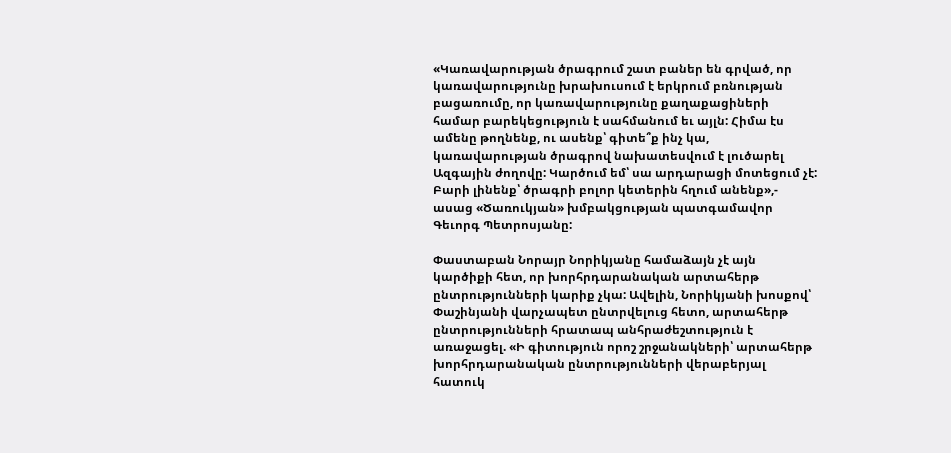«Կառավարության ծրագրում շատ բաներ են գրված, որ կառավարությունը խրախուսում է երկրում բռնության բացառումը, որ կառավարությունը քաղաքացիների համար բարեկեցություն է սահմանում եւ այլն: Հիմա էս ամենը թողնենք, ու ասենք՝ գիտե՞ք ինչ կա, կառավարության ծրագրով նախատեսվում է լուծարել Ազգային ժողովը: Կարծում եմ՝ սա արդարացի մոտեցում չէ: Բարի լինենք՝ ծրագրի բոլոր կետերին հղում անենք»,- ասաց «Ծառուկյան» խմբակցության պատգամավոր Գեւորգ Պետրոսյանը:

Փաստաբան Նորայր Նորիկյանը համաձայն չէ այն կարծիքի հետ, որ խորհրդարանական արտահերթ ընտրությունների կարիք չկա: Ավելին, Նորիկյանի խոսքով՝ Փաշինյանի վարչապետ ընտրվելուց հետո, արտահերթ ընտրությունների հրատապ անհրաժեշտություն է առաջացել. «Ի գիտություն որոշ շրջանակների՝ արտահերթ խորհրդարանական ընտրությունների վերաբերյալ հատուկ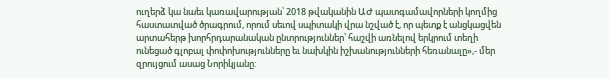ուղերձ կա նաեւ կառավարության՝ 2018 թվականին ԱԺ պատգամավորների կողմից հաստատված ծրագրում, որում սեւով սպիտակի վրա նշված է, որ պետք է անցկացվեն արտահերթ խորհրդարանական ընտրություններ՝ հաշվի առնելով երկրում տեղի ունեցած գլոբալ փոփոխությունները եւ նախկին իշխանությունների հեռանալը»,- մեր զրույցում ասաց Նորիկյանը: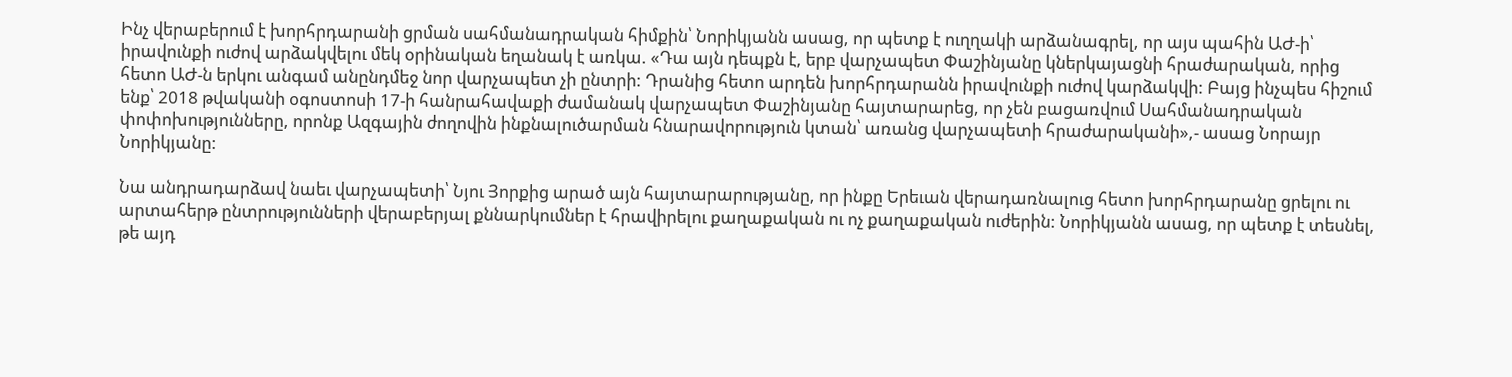Ինչ վերաբերում է խորհրդարանի ցրման սահմանադրական հիմքին՝ Նորիկյանն ասաց, որ պետք է ուղղակի արձանագրել, որ այս պահին ԱԺ-ի՝ իրավունքի ուժով արձակվելու մեկ օրինական եղանակ է առկա. «Դա այն դեպքն է, երբ վարչապետ Փաշինյանը կներկայացնի հրաժարական, որից հետո ԱԺ-ն երկու անգամ անընդմեջ նոր վարչապետ չի ընտրի: Դրանից հետո արդեն խորհրդարանն իրավունքի ուժով կարձակվի: Բայց ինչպես հիշում ենք՝ 2018 թվականի օգոստոսի 17-ի հանրահավաքի ժամանակ վարչապետ Փաշինյանը հայտարարեց, որ չեն բացառվում Սահմանադրական փոփոխությունները, որոնք Ազգային ժողովին ինքնալուծարման հնարավորություն կտան՝ առանց վարչապետի հրաժարականի»,- ասաց Նորայր Նորիկյանը:

Նա անդրադարձավ նաեւ վարչապետի՝ Նյու Յորքից արած այն հայտարարությանը, որ ինքը Երեւան վերադառնալուց հետո խորհրդարանը ցրելու ու արտահերթ ընտրությունների վերաբերյալ քննարկումներ է հրավիրելու քաղաքական ու ոչ քաղաքական ուժերին: Նորիկյանն ասաց, որ պետք է տեսնել, թե այդ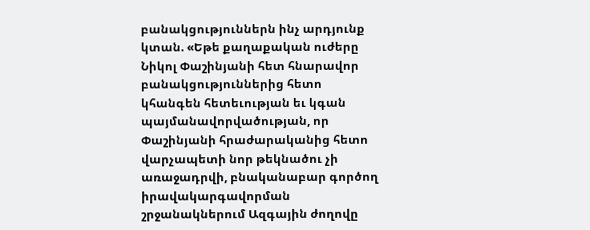բանակցություններն ինչ արդյունք կտան. «Եթե քաղաքական ուժերը Նիկոլ Փաշինյանի հետ հնարավոր բանակցություններից հետո կհանգեն հետեւության եւ կգան պայմանավորվածության, որ Փաշինյանի հրաժարականից հետո վարչապետի նոր թեկնածու չի առաջադրվի, բնականաբար գործող իրավակարգավորման շրջանակներում Ազգային ժողովը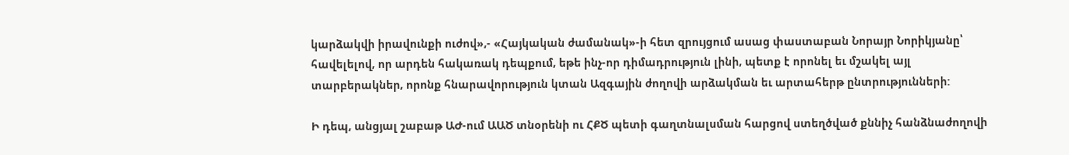կարձակվի իրավունքի ուժով»,- «Հայկական ժամանակ»-ի հետ զրույցում ասաց փաստաբան Նորայր Նորիկյանը՝ հավելելով, որ արդեն հակառակ դեպքում, եթե ինչ-որ դիմադրություն լինի, պետք է որոնել եւ մշակել այլ տարբերակներ, որոնք հնարավորություն կտան Ազգային ժողովի արձակման եւ արտահերթ ընտրությունների:

Ի դեպ, անցյալ շաբաթ ԱԺ-ում ԱԱԾ տնօրենի ու ՀՔԾ պետի գաղտնալսման հարցով ստեղծված քննիչ հանձնաժողովի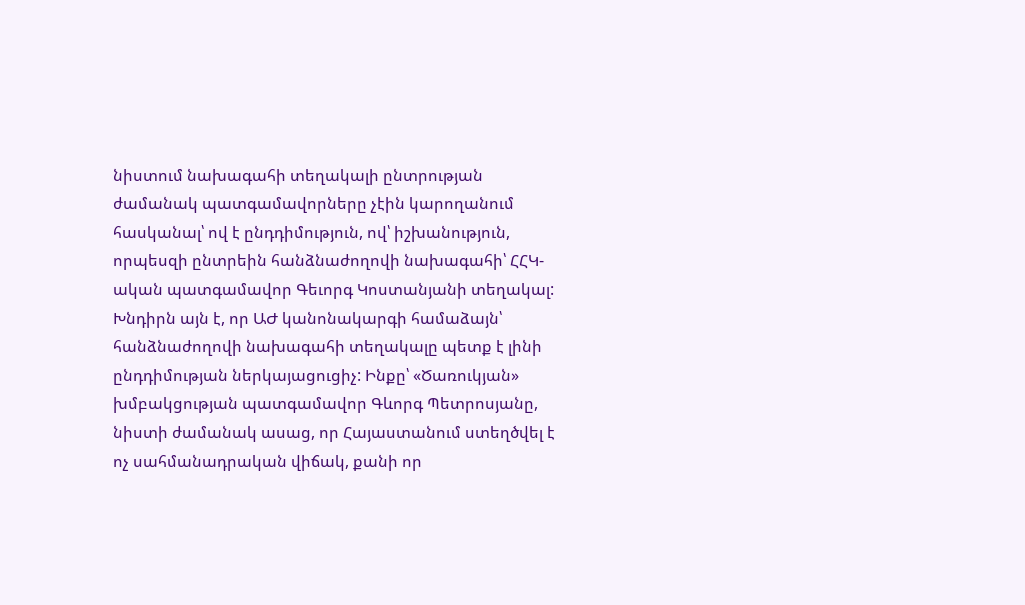նիստում նախագահի տեղակալի ընտրության ժամանակ պատգամավորները չէին կարողանում հասկանալ՝ ով է ընդդիմություն, ով՝ իշխանություն, որպեսզի ընտրեին հանձնաժողովի նախագահի՝ ՀՀԿ-ական պատգամավոր Գեւորգ Կոստանյանի տեղակալ: Խնդիրն այն է, որ ԱԺ կանոնակարգի համաձայն՝ հանձնաժողովի նախագահի տեղակալը պետք է լինի ընդդիմության ներկայացուցիչ: Ինքը՝ «Ծառուկյան» խմբակցության պատգամավոր Գևորգ Պետրոսյանը, նիստի ժամանակ ասաց, որ Հայաստանում ստեղծվել է ոչ սահմանադրական վիճակ, քանի որ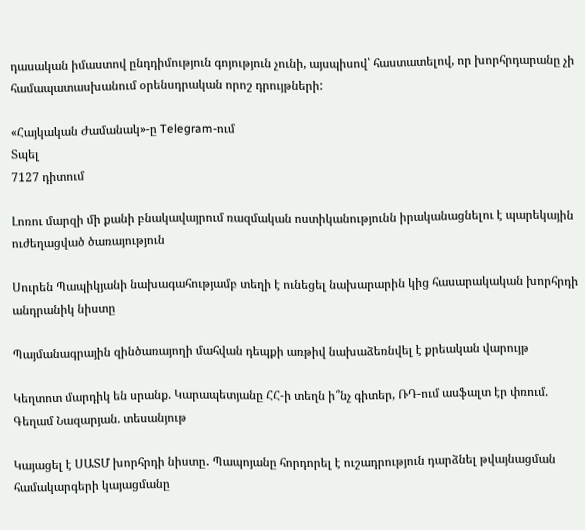դասական իմաստով ընդդիմություն գոյություն չունի, այսպիսով՝ հաստատելով, որ խորհրդարանը չի համապատասխանում օրենսդրական որոշ դրույթների:

«Հայկական Ժամանակ»-ը Telegram-ում
Տպել
7127 դիտում

Լոռու մարզի մի քանի բնակավայրում ռազմական ոստիկանությունն իրականացնելու է պարեկային ուժեղացված ծառայություն

Սուրեն Պապիկյանի նախագահությամբ տեղի է ունեցել նախարարին կից հասարակական խորհրդի անդրանիկ նիստը

Պայմանագրային զինծառայողի մահվան դեպքի առթիվ նախաձեռնվել է քրեական վարույթ

Կեղտոտ մարդիկ են սրանք. Կարապետյանը ՀՀ-ի տեղն ի՞նչ գիտեր, ՌԴ-ում ասֆալտ էր փռում. Գեղամ Նազարյան. տեսանյութ

Կայացել է ՍԱՏՄ խորհրդի նիստը․ Պապոյանը հորդորել է ուշադրություն դարձնել թվայնացման համակարգերի կայացմանը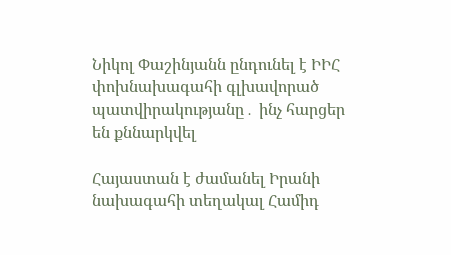Նիկոլ Փաշինյանն ընդունել է ԻԻՀ փոխնախագահի գլխավորած պատվիրակությանը․ ինչ հարցեր են քննարկվել

Հայաստան է ժամանել Իրանի նախագահի տեղակալ Համիդ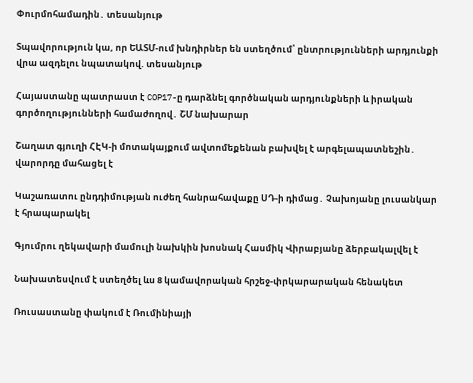Փուրմոհամադին․ տեսանյութ

Տպավորություն կա, որ ԵԱՏՄ-ում խնդիրներ են ստեղծում՝ ընտրությունների արդյունքի վրա ազդելու նպատակով. տեսանյութ

Հայաստանը պատրաստ է COP17-ը դարձնել գործնական արդյունքների և իրական գործողությունների համաժողով․ ՇՄ նախարար

Շաղատ գյուղի ՀԷԿ-ի մոտակայքում ավտոմեքենան բախվել է արգելապատնեշին․ վարորդը մահացել է

Կաշառատու ընդդիմության ուժեղ հանրահավաքը ՍԴ-ի դիմաց․ Չախոյանը լուսանկար է հրապարակել

Գյումրու ղեկավարի մամուլի նախկին խոսնակ Հասմիկ Վիրաբյանը ձերբակալվել է

Նախատեսվում է ստեղծել ևս 8 կամավորական հրշեջ-փրկարարական հենակետ

Ռուսաստանը փակում է Ռումինիայի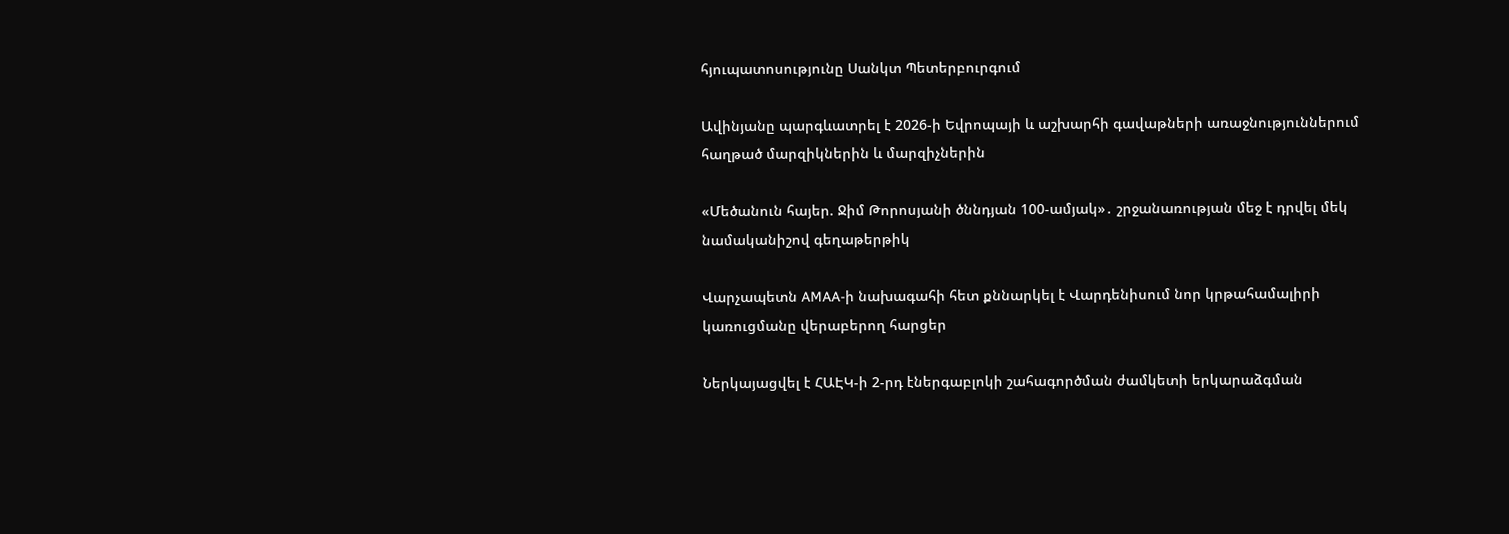հյուպատոսությունը Սանկտ Պետերբուրգում

Ավինյանը պարգևատրել է 2026-ի Եվրոպայի և աշխարհի գավաթների առաջնություններում հաղթած մարզիկներին և մարզիչներին

«Մեծանուն հայեր. Ջիմ Թորոսյանի ծննդյան 100-ամյակ»․ շրջանառության մեջ է դրվել մեկ նամականիշով գեղաթերթիկ

Վարչապետն AMAA-ի նախագահի հետ քննարկել է Վարդենիսում նոր կրթահամալիրի կառուցմանը վերաբերող հարցեր

Ներկայացվել է ՀԱԷԿ-ի 2-րդ էներգաբլոկի շահագործման ժամկետի երկարաձգման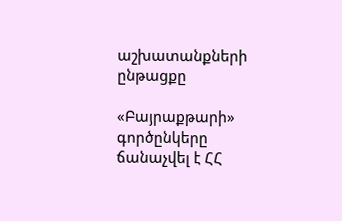աշխատանքների ընթացքը

«Բայրաքթարի» գործընկերը ճանաչվել է ՀՀ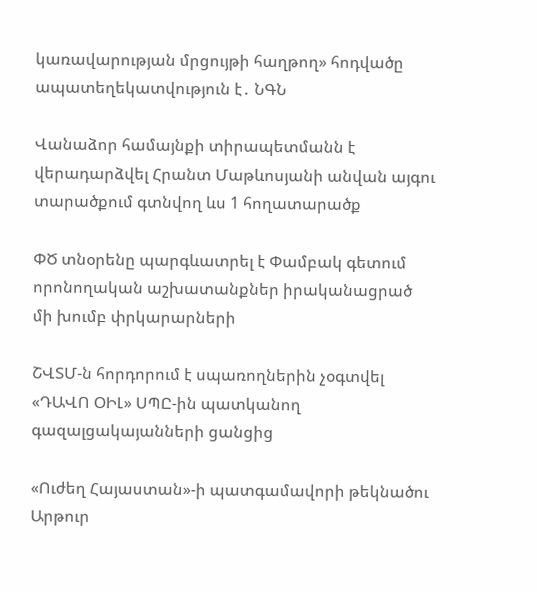կառավարության մրցույթի հաղթող» հոդվածը ապատեղեկատվություն է․ ՆԳՆ

Վանաձոր համայնքի տիրապետմանն է վերադարձվել Հրանտ Մաթևոսյանի անվան այգու տարածքում գտնվող ևս 1 հողատարածք

ՓԾ տնօրենը պարգևատրել է Փամբակ գետում որոնողական աշխատանքներ իրականացրած մի խումբ փրկարարների

ՇՎՏՄ-ն հորդորում է սպառողներին չօգտվել «ԴԱՎՈ ՕԻԼ» ՍՊԸ-ին պատկանող գազալցակայանների ցանցից

«Ուժեղ Հայաստան»-ի պատգամավորի թեկնածու Արթուր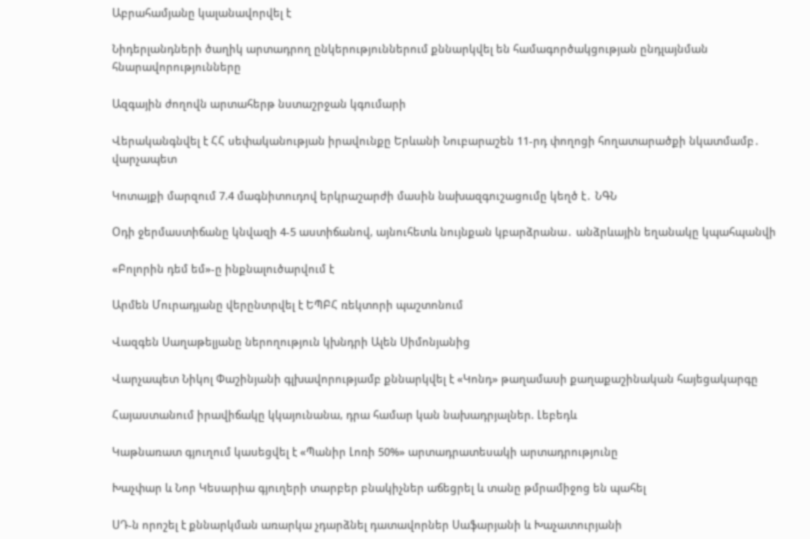Աբրահամյանը կալանավորվել է

Նիդերլանդների ծաղիկ արտադրող ընկերություններում քննարկվել են համագործակցության ընդլայնման հնարավորությունները

Ազգային ժողովն արտահերթ նստաշրջան կգումարի

Վերականգնվել է ՀՀ սեփականության իրավունքը Երևանի Նուբարաշեն 11-րդ փողոցի հողատարածքի նկատմամբ․ վարչապետ

Կոտայքի մարզում 7.4 մագնիտուդով երկրաշարժի մասին նախազգուշացումը կեղծ է․ ՆԳՆ

Օդի ջերմաստիճանը կնվազի 4-5 աստիճանով, այնուհետև նույնքան կբարձրանա․ անձրևային եղանակը կպահպանվի

«Բոլորին դեմ եմ»-ը ինքնալուծարվում է

Արմեն Մուրադյանը վերընտրվել է ԵՊԲՀ ռեկտորի պաշտոնում

Վազգեն Սաղաթելյանը ներողություն կխնդրի Ալեն Սիմոնյանից

Վարչապետ Նիկոլ Փաշինյանի գլխավորությամբ քննարկվել է «Կոնդ» թաղամասի քաղաքաշինական հայեցակարգը

Հայաստանում իրավիճակը կկայունանա, դրա համար կան նախադրյալներ. Լեբեդև

Կաթնառատ գյուղում կասեցվել է «Պանիր Լոռի 50%» արտադրատեսակի արտադրությունը

Խաչփար և Նոր Կեսարիա գյուղերի տարբեր բնակիչներ աճեցրել և տանը թմրամիջոց են պահել

ՍԴ-ն որոշել է քննարկման առարկա չդարձնել դատավորներ Սաֆարյանի և Խաչատուրյանի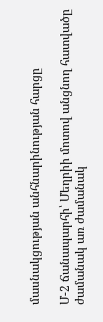մասնակցության անհնարինության հարցը

Մ-2 ճանապարհի՝ Մեղրիի մոտով անցնող հատվածը ժամանակ առ ժամանակ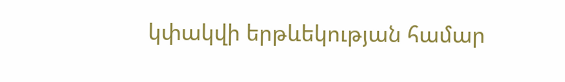կփակվի երթևեկության համար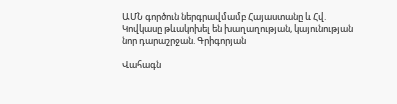ԱՄՆ գործուն ներգրավմամբ Հայաստանը և Հվ. Կովկասը թևակոխել են խաղաղության, կայունության նոր դարաշրջան. Գրիգորյան

Վահագն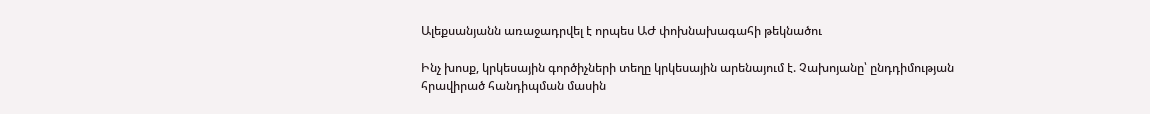Ալեքսանյանն առաջադրվել է որպես ԱԺ փոխնախագահի թեկնածու

Ինչ խոսք, կրկեսային գործիչների տեղը կրկեսային արենայում է. Չախոյանը՝ ընդդիմության հրավիրած հանդիպման մասին